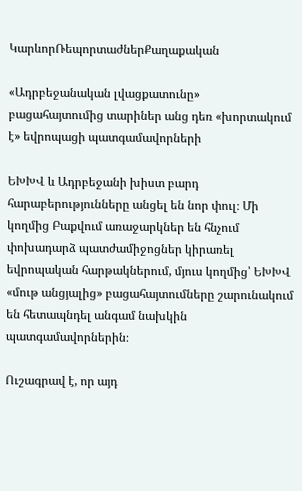ԿարևորՌեպորտաժներՔաղաքական

«Ադրբեջանական լվացքատունը» բացահայտումից տարիներ անց դեռ «խորտակում է» եվրոպացի պատգամավորների

ԵԽԽՎ և Ադրբեջանի խիստ բարդ հարաբերությունները անցել են նոր փուլ։ Մի կողմից Բաքվում առաջարկներ են հնչում փոխադարձ պատժամիջոցներ կիրառել եվրոպական հարթակներում, մյուս կողմից՝ ԵԽԽՎ «մութ անցյալից» բացահայտումները շարունակում են հետապնդել անգամ նախկին պատգամավորներին։

Ուշագրավ է, որ այդ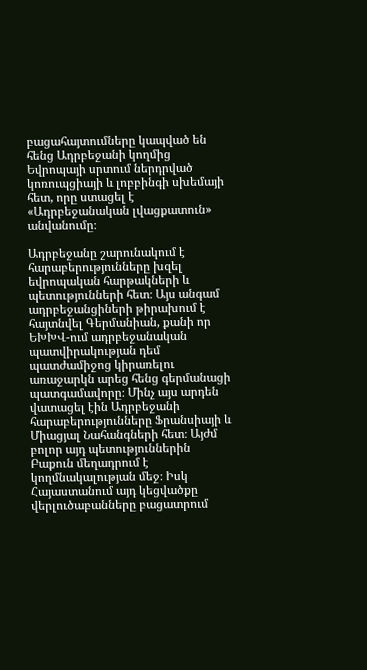բացահայտումները կապված են հենց Ադրբեջանի կողմից Եվրոպայի սրտում ներդրված կոռուպցիայի և լոբբինգի սխեմայի հետ, որը ստացել է «Ադրբեջանական լվացքատուն» անվանումը։

Ադրբեջանը շարունակում է հարաբերությունները խզել եվրոպական հարթակների և պետությունների հետ։ Այս անգամ ադրբեջանցիների թիրախում է հայտնվել Գերմանիան, քանի որ ԵԽԽՎ-ում ադրբեջանական պատվիրակության դեմ պատժամիջոց կիրառելու առաջարկն արեց հենց գերմանացի պատգամավորը։ Մինչ այս արդեն վատացել էին Ադրբեջանի հարաբերությունները Ֆրանսիայի և Միացյալ Նահանգների հետ։ Այժմ բոլոր այդ պետություններին Բաքուն մեղադրում է կողմնակալության մեջ։ Իսկ Հայաստանում այդ կեցվածքը վերլուծաբանները բացատրում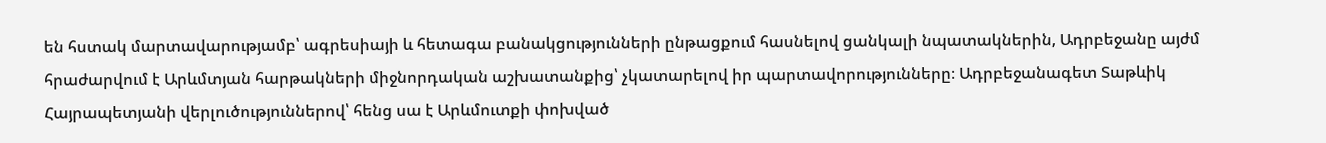են հստակ մարտավարությամբ՝ ագրեսիայի և հետագա բանակցությունների ընթացքում հասնելով ցանկալի նպատակներին, Ադրբեջանը այժմ հրաժարվում է Արևմտյան հարթակների միջնորդական աշխատանքից՝ չկատարելով իր պարտավորությունները։ Ադրբեջանագետ Տաթևիկ Հայրապետյանի վերլուծություններով՝ հենց սա է Արևմուտքի փոխված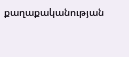քաղաքականության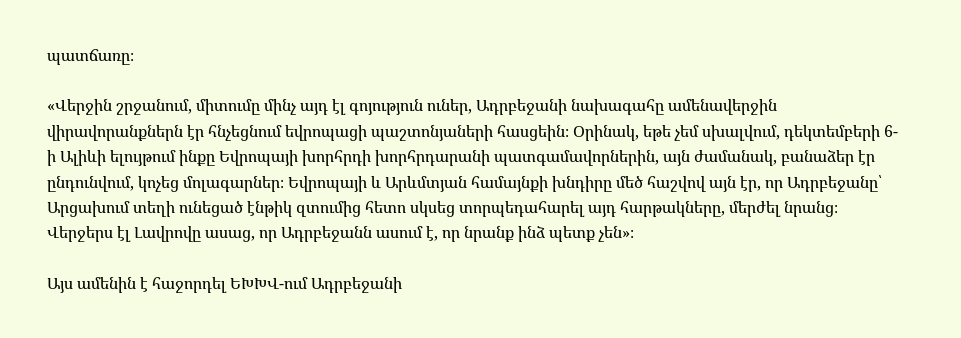պատճառը։

«Վերջին շրջանում, միտումը մինչ այդ էլ գոյություն ուներ, Ադրբեջանի նախագահը ամենավերջին վիրավորանքներն էր հնչեցնում եվրոպացի պաշտոնյաների հասցեին։ Օրինակ, եթե չեմ սխալվում, դեկտեմբերի 6-ի Ալիևի ելույթում ինքը Եվրոպայի խորհրդի խորհրդարանի պատգամավորներին, այն ժամանակ, բանաձեր էր ընդունվում, կոչեց մոլագարներ։ Եվրոպայի և Արևմտյան համայնքի խնդիրը մեծ հաշվով այն էր, որ Ադրբեջանը՝ Արցախում տեղի ունեցած էնթիկ զտումից հետո սկսեց տորպեդահարել այդ հարթակները, մերժել նրանց։ Վերջերս էլ Լավրովը ասաց, որ Ադրբեջանն ասում է, որ նրանք ինձ պետք չեն»։

Այս ամենին է հաջորդել ԵԽԽՎ-ում Ադրբեջանի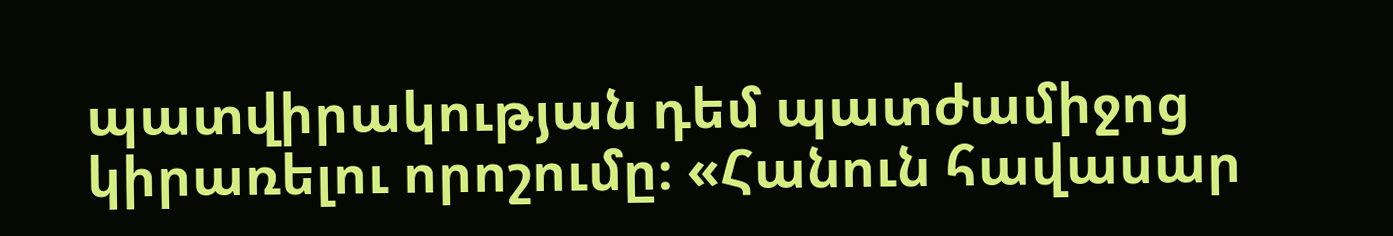պատվիրակության դեմ պատժամիջոց կիրառելու որոշումը։ «Հանուն հավասար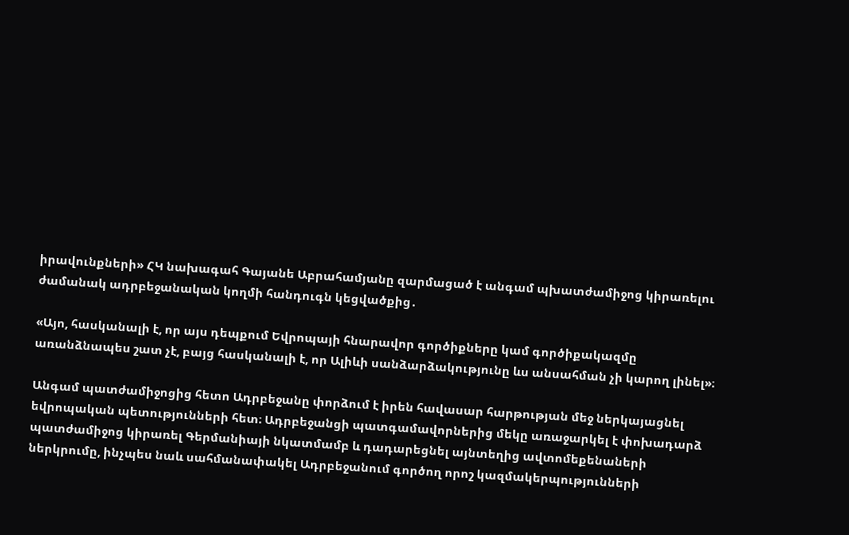իրավունքների» ՀԿ նախագահ Գայանե Աբրահամյանը զարմացած է անգամ պխատժամիջոց կիրառելու ժամանակ ադրբեջանական կողմի հանդուգն կեցվածքից․

«Այո, հասկանալի է, որ այս դեպքում Եվրոպայի հնարավոր գործիքները կամ գործիքակազմը առանձնապես շատ չէ, բայց հասկանալի է, որ Ալիևի սանձարձակությունը ևս անսահման չի կարող լինել»։

Անգամ պատժամիջոցից հետո Ադրբեջանը փորձում է իրեն հավասար հարթության մեջ ներկայացնել եվրոպական պետությունների հետ։ Ադրբեջանցի պատգամավորներից մեկը առաջարկել է փոխադարձ պատժամիջոց կիրառել Գերմանիայի նկատմամբ և դադարեցնել այնտեղից ավտոմեքենաների ներկրումը, ինչպես նաև սահմանափակել Ադրբեջանում գործող որոշ կազմակերպությունների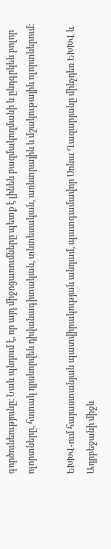գործունեությունը։ Նաև պնդում է, որ այդ միջոցառումները պետք է լինեն բազմակողմանի և ընդգրկեն բոլոր ոլորտները, հստակ դրսևորվեն դիվանագիտական, տնտեսական, առևտրային և մշակութային ոլորտներում։

ԵԽԽՎ-ում հայաստանյան պատվիրակության անդամ, պատգամավոր Սոնա Ղազարյանը մինչդեռ ԵԽԽՎ և Ադրբեջանի միջև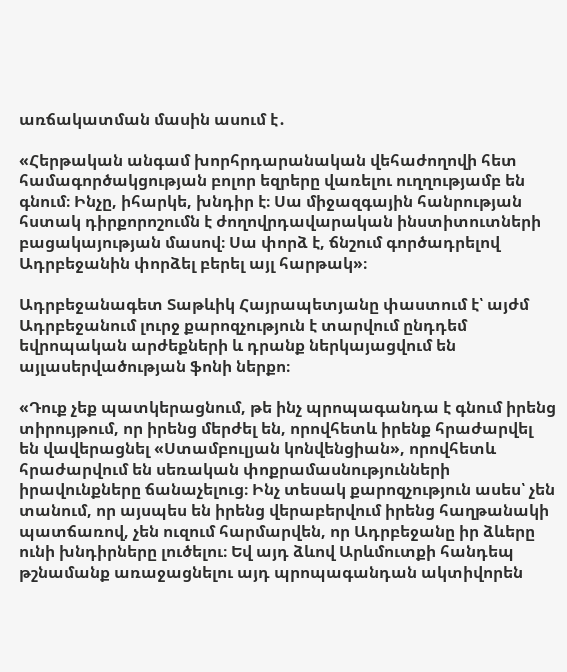առճակատման մասին ասում է․

«Հերթական անգամ խորհրդարանական վեհաժողովի հետ համագործակցության բոլոր եզրերը վառելու ուղղությամբ են գնում։ Ինչը, իհարկե, խնդիր է։ Սա միջազգային հանրության հստակ դիրքորոշումն է ժողովրդավարական ինստիտուտների բացակայության մասով։ Սա փորձ է, ճնշում գործադրելով Ադրբեջանին փորձել բերել այլ հարթակ»։

Ադրբեջանագետ Տաթևիկ Հայրապետյանը փաստում է՝ այժմ Ադրբեջանում լուրջ քարոզչություն է տարվում ընդդեմ եվրոպական արժեքների և դրանք ներկայացվում են այլասերվածության ֆոնի ներքո։

«Դուք չեք պատկերացնում, թե ինչ պրոպագանդա է գնում իրենց տիրույթում, որ իրենց մերժել են, որովհետև իրենք հրաժարվել են վավերացնել «Ստամբուլյան կոնվենցիան», որովհետև հրաժարվում են սեռական փոքրամասնությունների իրավունքները ճանաչելուց։ Ինչ տեսակ քարոզչություն ասես՝ չեն տանում, որ այսպես են իրենց վերաբերվում իրենց հաղթանակի պատճառով, չեն ուզում հարմարվեն, որ Ադրբեջանը իր ձևերը ունի խնդիրները լուծելու։ Եվ այդ ձևով Արևմուտքի հանդեպ թշնամանք առաջացնելու այդ պրոպագանդան ակտիվորեն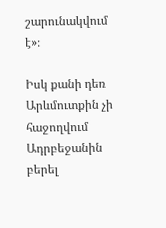շարունակվում է»։

Իսկ քանի դեռ Արևմուտքին չի հաջողվում Ադրբեջանին բերել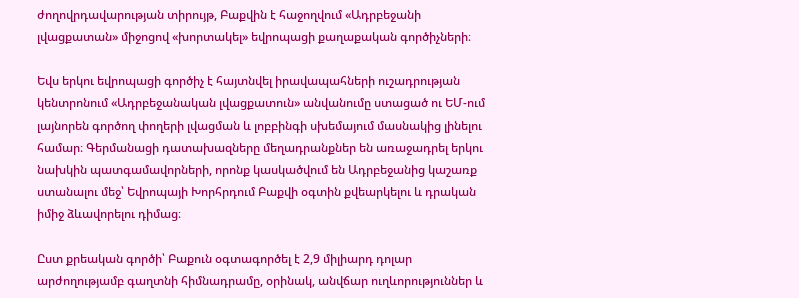ժողովրդավարության տիրույթ, Բաքվին է հաջողվում «Ադրբեջանի լվացքատան» միջոցով «խորտակել» եվրոպացի քաղաքական գործիչների։

Եվս երկու եվրոպացի գործիչ է հայտնվել իրավապահների ուշադրության կենտրոնում «Ադրբեջանական լվացքատուն» անվանումը ստացած ու ԵՄ-ում լայնորեն գործող փողերի լվացման և լոբբինգի սխեմայում մասնակից լինելու համար։ Գերմանացի դատախազները մեղադրանքներ են առաջադրել երկու նախկին պատգամավորների, որոնք կասկածվում են Ադրբեջանից կաշառք ստանալու մեջ՝ Եվրոպայի Խորհրդում Բաքվի օգտին քվեարկելու և դրական իմիջ ձևավորելու դիմաց։

Ըստ քրեական գործի՝ Բաքուն օգտագործել է 2,9 միլիարդ դոլար արժողությամբ գաղտնի հիմնադրամը, օրինակ, անվճար ուղևորություններ և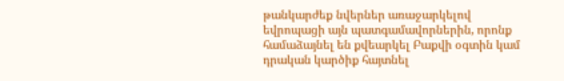թանկարժեք նվերներ առաջարկելով եվրոպացի այն պատգամավորներին, որոնք համաձայնել են քվեարկել Բաքվի օգտին կամ դրական կարծիք հայտնել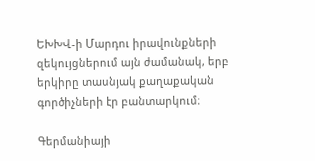ԵԽԽՎ-ի Մարդու իրավունքների զեկույցներում այն ժամանակ, երբ երկիրը տասնյակ քաղաքական գործիչների էր բանտարկում։

Գերմանիայի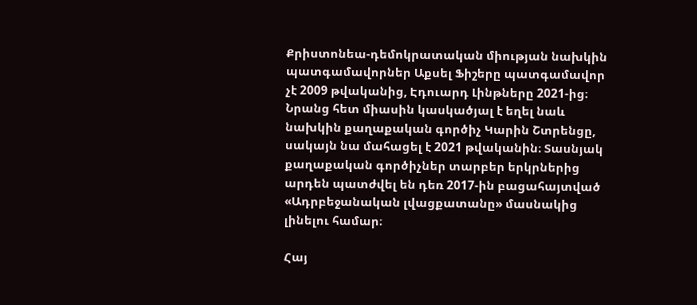Քրիստոնեա-դեմոկրատական միության նախկին պատգամավորներ Աքսել Ֆիշերը պատգամավոր չէ 2009 թվականից, Էդուարդ Լինթները 2021-ից։ Նրանց հետ միասին կասկածյալ է եղել նաև նախկին քաղաքական գործիչ Կարին Շտրենցը, սակայն նա մահացել է 2021 թվականին։ Տասնյակ քաղաքական գործիչներ տարբեր երկրներից արդեն պատժվել են դեռ 2017-ին բացահայտված «Ադրբեջանական լվացքատանը» մասնակից լինելու համար։

Հայ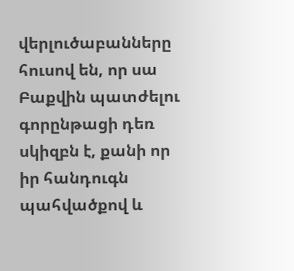վերլուծաբանները հուսով են, որ սա Բաքվին պատժելու գորընթացի դեռ սկիզբն է, քանի որ իր հանդուգն պահվածքով և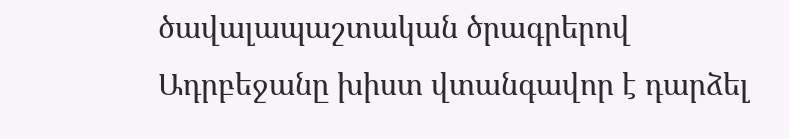ծավալապաշտական ծրագրերով Ադրբեջանը խիստ վտանգավոր է դարձել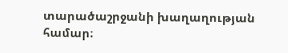տարածաշրջանի խաղաղության համար։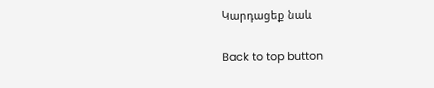Կարդացեք նաև

Back to top button